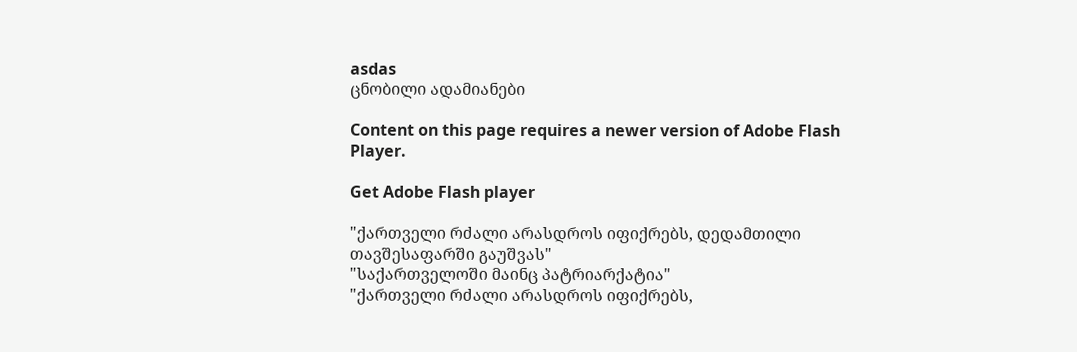asdas
ცნობილი ადამიანები

Content on this page requires a newer version of Adobe Flash Player.

Get Adobe Flash player

"ქართველი რძალი არასდროს იფიქრებს, დედამთილი თავშესაფარში გაუშვას"
"საქართველოში მაინც პატრიარქატია"
"ქართველი რძალი არასდროს იფიქრებს,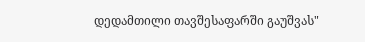დედამთილი თავშესაფარში გაუშვას"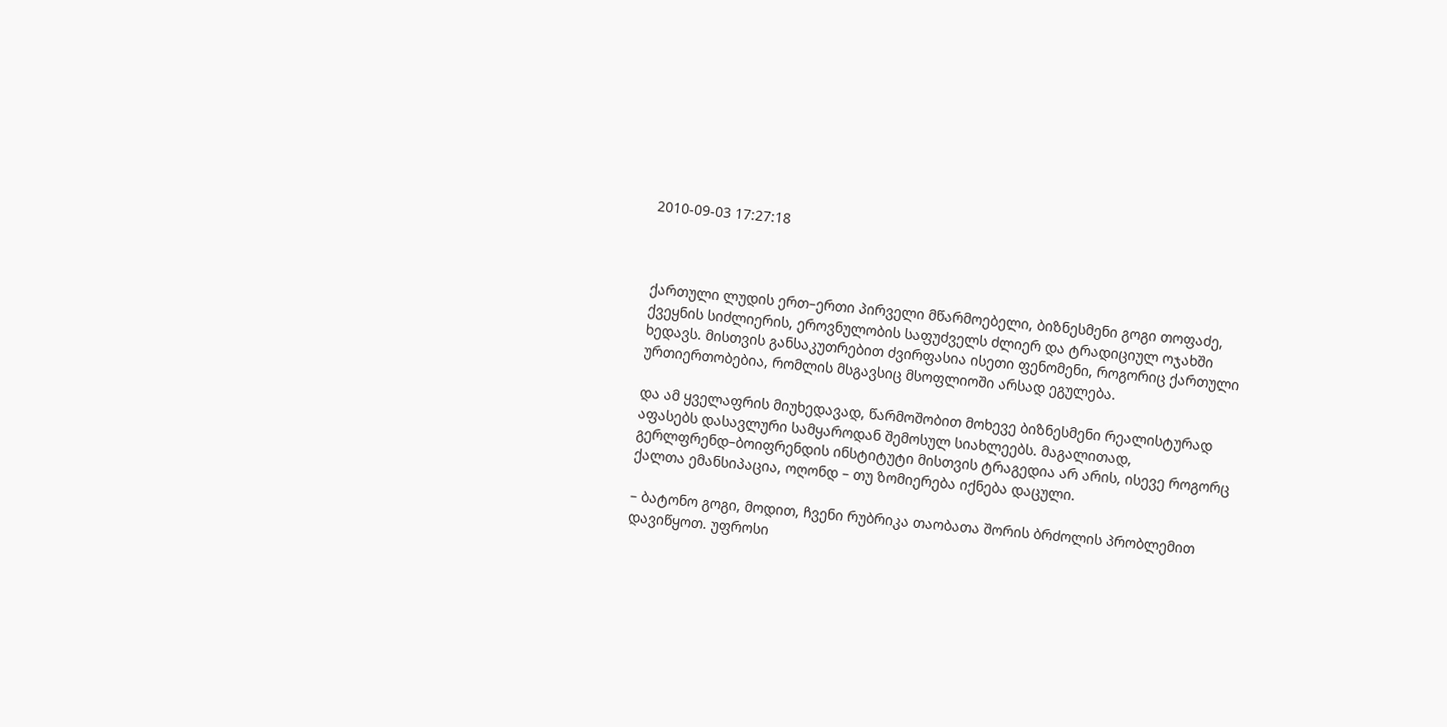2010-09-03 17:27:18



ქართული ლუდის ერთ–ერთი პირველი მწარმოებელი, ბიზნესმენი გოგი თოფაძე, ქვეყნის სიძლიერის, ეროვნულობის საფუძველს ძლიერ და ტრადიციულ ოჯახში ხედავს. მისთვის განსაკუთრებით ძვირფასია ისეთი ფენომენი, როგორიც ქართული ურთიერთობებია, რომლის მსგავსიც მსოფლიოში არსად ეგულება.

და ამ ყველაფრის მიუხედავად, წარმოშობით მოხევე ბიზნესმენი რეალისტურად აფასებს დასავლური სამყაროდან შემოსულ სიახლეებს. მაგალითად, გერლფრენდ–ბოიფრენდის ინსტიტუტი მისთვის ტრაგედია არ არის, ისევე როგორც ქალთა ემანსიპაცია, ოღონდ – თუ ზომიერება იქნება დაცული.

– ბატონო გოგი, მოდით, ჩვენი რუბრიკა თაობათა შორის ბრძოლის პრობლემით დავიწყოთ. უფროსი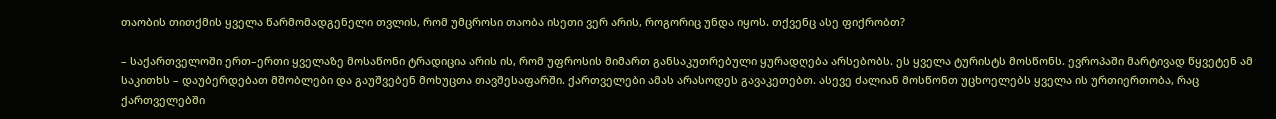თაობის თითქმის ყველა წარმომადგენელი თვლის, რომ უმცროსი თაობა ისეთი ვერ არის, როგორიც უნდა იყოს. თქვენც ასე ფიქრობთ?

– საქართველოში ერთ–ერთი ყველაზე მოსაწონი ტრადიცია არის ის, რომ უფროსის მიმართ განსაკუთრებული ყურადღება არსებობს. ეს ყველა ტურისტს მოსწონს. ევროპაში მარტივად წყვეტენ ამ საკითხს – დაუბერდებათ მშობლები და გაუშვებენ მოხუცთა თავშესაფარში. ქართველები ამას არასოდეს გავაკეთებთ. ასევე ძალიან მოსწონთ უცხოელებს ყველა ის ურთიერთობა, რაც ქართველებში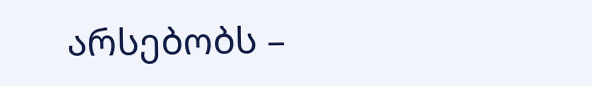არსებობს –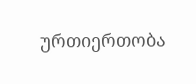ურთიერთობა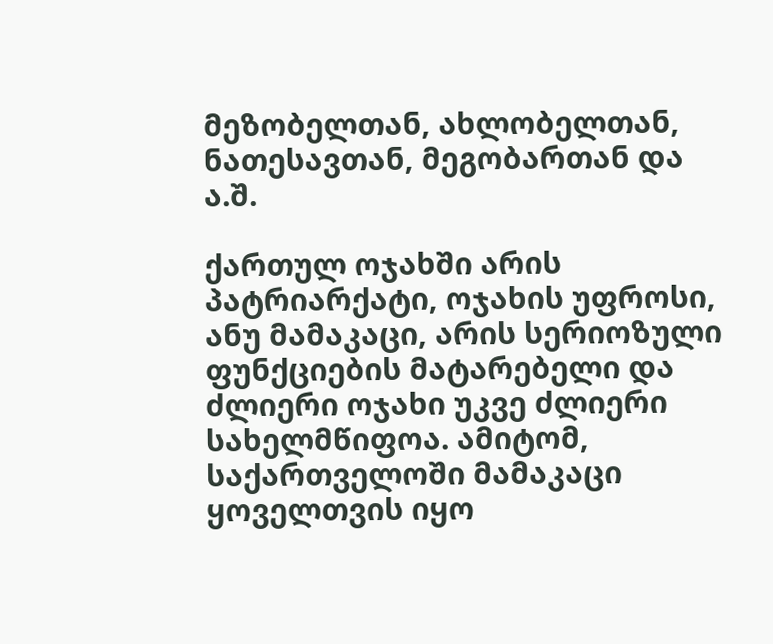მეზობელთან, ახლობელთან, ნათესავთან, მეგობართან და ა.შ.

ქართულ ოჯახში არის პატრიარქატი, ოჯახის უფროსი, ანუ მამაკაცი, არის სერიოზული ფუნქციების მატარებელი და ძლიერი ოჯახი უკვე ძლიერი სახელმწიფოა. ამიტომ, საქართველოში მამაკაცი ყოველთვის იყო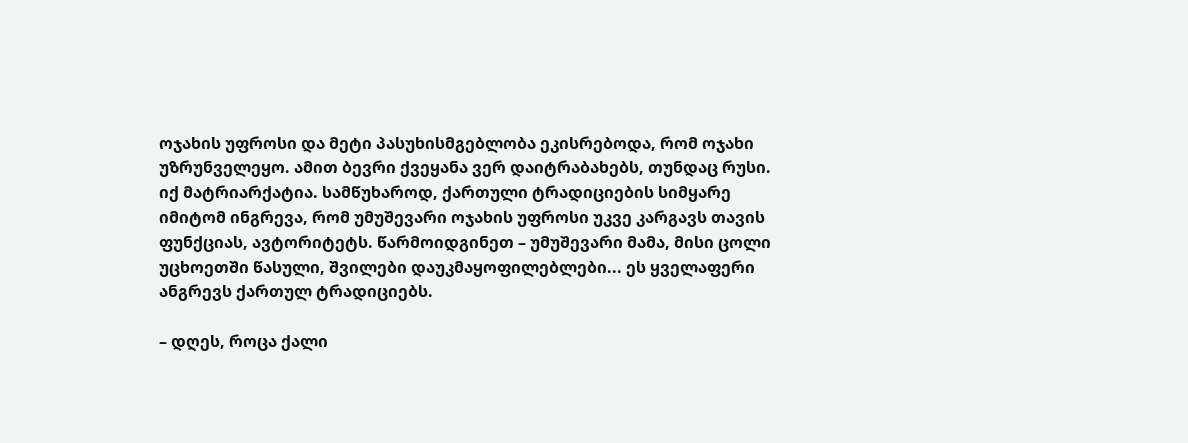ოჯახის უფროსი და მეტი პასუხისმგებლობა ეკისრებოდა, რომ ოჯახი უზრუნველეყო. ამით ბევრი ქვეყანა ვერ დაიტრაბახებს, თუნდაც რუსი. იქ მატრიარქატია. სამწუხაროდ, ქართული ტრადიციების სიმყარე იმიტომ ინგრევა, რომ უმუშევარი ოჯახის უფროსი უკვე კარგავს თავის ფუნქციას, ავტორიტეტს. წარმოიდგინეთ – უმუშევარი მამა, მისი ცოლი უცხოეთში წასული, შვილები დაუკმაყოფილებლები... ეს ყველაფერი ანგრევს ქართულ ტრადიციებს.

– დღეს, როცა ქალი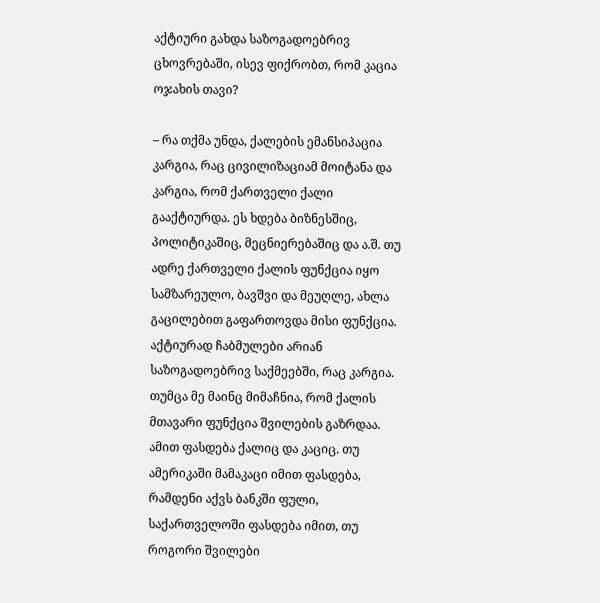აქტიური გახდა საზოგადოებრივ ცხოვრებაში, ისევ ფიქრობთ, რომ კაცია ოჯახის თავი?

– რა თქმა უნდა, ქალების ემანსიპაცია კარგია, რაც ცივილიზაციამ მოიტანა და კარგია, რომ ქართველი ქალი გააქტიურდა. ეს ხდება ბიზნესშიც, პოლიტიკაშიც, მეცნიერებაშიც და ა.შ. თუ ადრე ქართველი ქალის ფუნქცია იყო სამზარეულო, ბავშვი და მეუღლე, ახლა გაცილებით გაფართოვდა მისი ფუნქცია. აქტიურად ჩაბმულები არიან საზოგადოებრივ საქმეებში, რაც კარგია. თუმცა მე მაინც მიმაჩნია, რომ ქალის მთავარი ფუნქცია შვილების გაზრდაა. ამით ფასდება ქალიც და კაციც. თუ ამერიკაში მამაკაცი იმით ფასდება, რამდენი აქვს ბანკში ფული, საქართველოში ფასდება იმით, თუ როგორი შვილები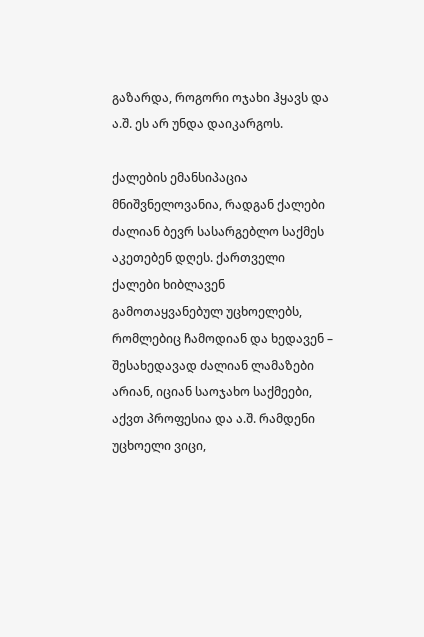გაზარდა, როგორი ოჯახი ჰყავს და ა.შ. ეს არ უნდა დაიკარგოს.

ქალების ემანსიპაცია მნიშვნელოვანია, რადგან ქალები ძალიან ბევრ სასარგებლო საქმეს აკეთებენ დღეს. ქართველი ქალები ხიბლავენ გამოთაყვანებულ უცხოელებს, რომლებიც ჩამოდიან და ხედავენ – შესახედავად ძალიან ლამაზები არიან, იციან საოჯახო საქმეები, აქვთ პროფესია და ა.შ. რამდენი უცხოელი ვიცი,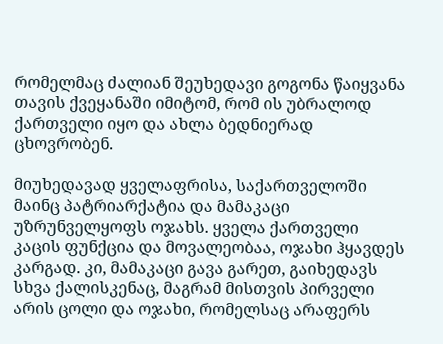რომელმაც ძალიან შეუხედავი გოგონა წაიყვანა თავის ქვეყანაში იმიტომ, რომ ის უბრალოდ ქართველი იყო და ახლა ბედნიერად ცხოვრობენ.

მიუხედავად ყველაფრისა, საქართველოში მაინც პატრიარქატია და მამაკაცი უზრუნველყოფს ოჯახს. ყველა ქართველი კაცის ფუნქცია და მოვალეობაა, ოჯახი ჰყავდეს კარგად. კი, მამაკაცი გავა გარეთ, გაიხედავს სხვა ქალისკენაც, მაგრამ მისთვის პირველი არის ცოლი და ოჯახი, რომელსაც არაფერს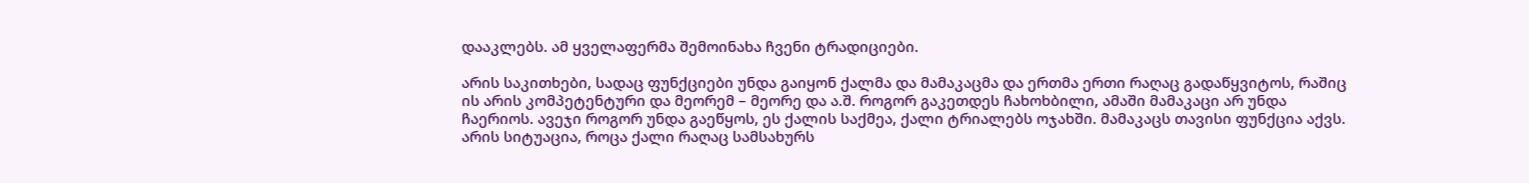დააკლებს. ამ ყველაფერმა შემოინახა ჩვენი ტრადიციები.

არის საკითხები, სადაც ფუნქციები უნდა გაიყონ ქალმა და მამაკაცმა და ერთმა ერთი რაღაც გადაწყვიტოს, რაშიც ის არის კომპეტენტური და მეორემ – მეორე და ა.შ. როგორ გაკეთდეს ჩახოხბილი, ამაში მამაკაცი არ უნდა ჩაერიოს. ავეჯი როგორ უნდა გაეწყოს, ეს ქალის საქმეა, ქალი ტრიალებს ოჯახში. მამაკაცს თავისი ფუნქცია აქვს. არის სიტუაცია, როცა ქალი რაღაც სამსახურს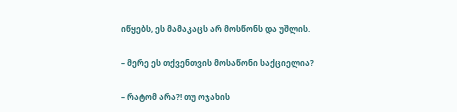იწყებს, ეს მამაკაცს არ მოსწონს და უშლის.

– მერე ეს თქვენთვის მოსაწონი საქციელია?

– რატომ არა?! თუ ოჯახის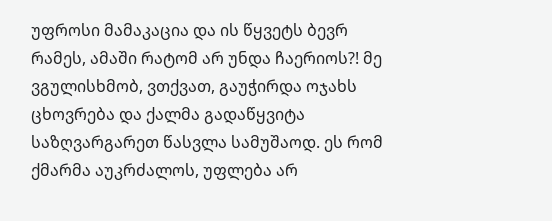უფროსი მამაკაცია და ის წყვეტს ბევრ რამეს, ამაში რატომ არ უნდა ჩაერიოს?! მე ვგულისხმობ, ვთქვათ, გაუჭირდა ოჯახს ცხოვრება და ქალმა გადაწყვიტა საზღვარგარეთ წასვლა სამუშაოდ. ეს რომ ქმარმა აუკრძალოს, უფლება არ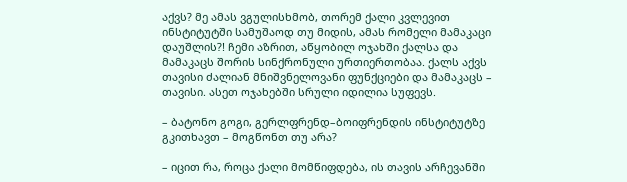აქვს? მე ამას ვგულისხმობ, თორემ ქალი კვლევით ინსტიტუტში სამუშაოდ თუ მიდის, ამას რომელი მამაკაცი დაუშლის?! ჩემი აზრით, აწყობილ ოჯახში ქალსა და მამაკაცს შორის სინქრონული ურთიერთობაა. ქალს აქვს თავისი ძალიან მნიშვნელოვანი ფუნქციები და მამაკაცს – თავისი. ასეთ ოჯახებში სრული იდილია სუფევს.

– ბატონო გოგი, გერლფრენდ–ბოიფრენდის ინსტიტუტზე გკითხავთ – მოგწონთ თუ არა?

– იცით რა, როცა ქალი მომწიფდება, ის თავის არჩევანში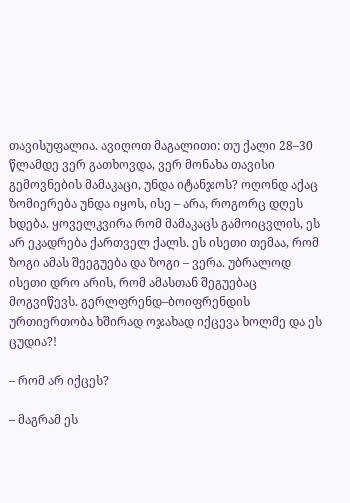თავისუფალია. ავიღოთ მაგალითი: თუ ქალი 28–30 წლამდე ვერ გათხოვდა, ვერ მონახა თავისი გემოვნების მამაკაცი, უნდა იტანჯოს? ოღონდ აქაც ზომიერება უნდა იყოს, ისე – არა, როგორც დღეს ხდება. ყოველკვირა რომ მამაკაცს გამოიცვლის, ეს არ ეკადრება ქართველ ქალს. ეს ისეთი თემაა, რომ ზოგი ამას შეეგუება და ზოგი – ვერა. უბრალოდ ისეთი დრო არის, რომ ამასთან შეგუებაც მოგვიწევს. გერლფრენდ–ბოიფრენდის ურთიერთობა ხშირად ოჯახად იქცევა ხოლმე და ეს ცუდია?!

– რომ არ იქცეს?

– მაგრამ ეს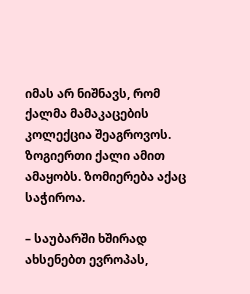იმას არ ნიშნავს, რომ ქალმა მამაკაცების კოლექცია შეაგროვოს. ზოგიერთი ქალი ამით ამაყობს. ზომიერება აქაც საჭიროა.

– საუბარში ხშირად ახსენებთ ევროპას,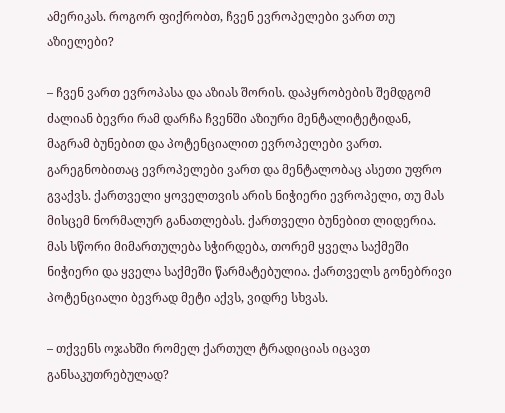ამერიკას. როგორ ფიქრობთ, ჩვენ ევროპელები ვართ თუ აზიელები?

– ჩვენ ვართ ევროპასა და აზიას შორის. დაპყრობების შემდგომ ძალიან ბევრი რამ დარჩა ჩვენში აზიური მენტალიტეტიდან, მაგრამ ბუნებით და პოტენციალით ევროპელები ვართ. გარეგნობითაც ევროპელები ვართ და მენტალობაც ასეთი უფრო გვაქვს. ქართველი ყოველთვის არის ნიჭიერი ევროპელი, თუ მას მისცემ ნორმალურ განათლებას. ქართველი ბუნებით ლიდერია. მას სწორი მიმართულება სჭირდება, თორემ ყველა საქმეში ნიჭიერი და ყველა საქმეში წარმატებულია. ქართველს გონებრივი პოტენციალი ბევრად მეტი აქვს, ვიდრე სხვას.

– თქვენს ოჯახში რომელ ქართულ ტრადიციას იცავთ განსაკუთრებულად?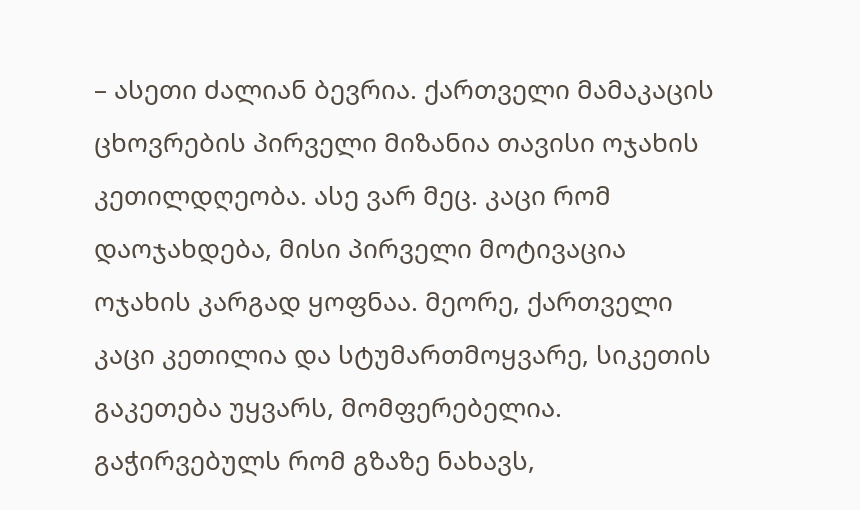– ასეთი ძალიან ბევრია. ქართველი მამაკაცის ცხოვრების პირველი მიზანია თავისი ოჯახის კეთილდღეობა. ასე ვარ მეც. კაცი რომ დაოჯახდება, მისი პირველი მოტივაცია ოჯახის კარგად ყოფნაა. მეორე, ქართველი კაცი კეთილია და სტუმართმოყვარე, სიკეთის გაკეთება უყვარს, მომფერებელია. გაჭირვებულს რომ გზაზე ნახავს,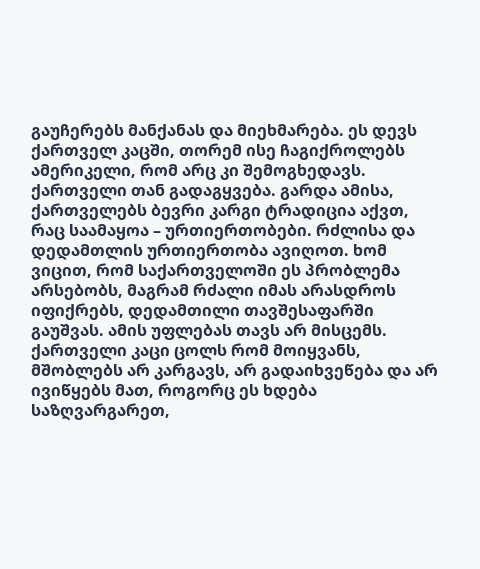გაუჩერებს მანქანას და მიეხმარება. ეს დევს ქართველ კაცში, თორემ ისე ჩაგიქროლებს ამერიკელი, რომ არც კი შემოგხედავს. ქართველი თან გადაგყვება. გარდა ამისა, ქართველებს ბევრი კარგი ტრადიცია აქვთ, რაც საამაყოა – ურთიერთობები. რძლისა და დედამთლის ურთიერთობა ავიღოთ. ხომ ვიცით, რომ საქართველოში ეს პრობლემა არსებობს, მაგრამ რძალი იმას არასდროს იფიქრებს, დედამთილი თავშესაფარში გაუშვას. ამის უფლებას თავს არ მისცემს. ქართველი კაცი ცოლს რომ მოიყვანს, მშობლებს არ კარგავს, არ გადაიხვეწება და არ ივიწყებს მათ, როგორც ეს ხდება საზღვარგარეთ,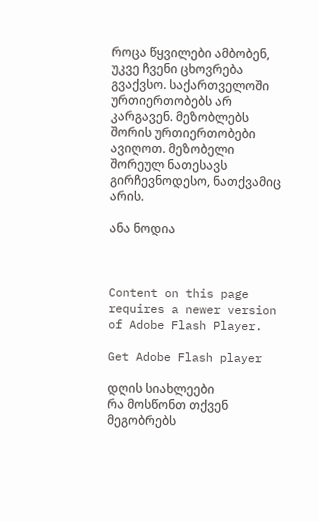როცა წყვილები ამბობენ, უკვე ჩვენი ცხოვრება გვაქვსო. საქართველოში ურთიერთობებს არ კარგავენ. მეზობლებს შორის ურთიერთობები ავიღოთ. მეზობელი შორეულ ნათესავს გირჩევნოდესო, ნათქვამიც არის.

ანა ნოდია



Content on this page requires a newer version of Adobe Flash Player.

Get Adobe Flash player

დღის სიახლეები
რა მოსწონთ თქვენ მეგობრებს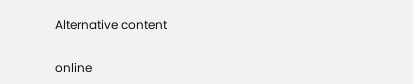Alternative content

online